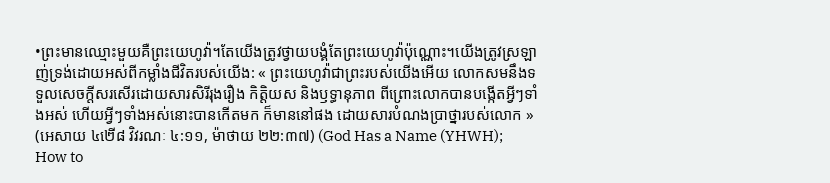•ព្រះមានឈ្មោះមួយគឺព្រះយេហូវ៉ា។តែយើងត្រូវថ្វាយបង្គំតែព្រះយេហូវ៉ាប៉ុណ្ណោះ។យើងត្រូវស្រឡាញ់ទ្រង់ដោយអស់ពីកម្លាំងជីវិតរបស់យើង: « ព្រះយេហូវ៉ាជាព្រះរបស់យើងអើយ លោកសមនឹងទទួលសេចក្ដីសរសើរដោយសារសិរីរុងរឿង កិត្តិយស និងឫទ្ធានុភាព ពីព្រោះលោកបានបង្កើតអ្វីៗទាំងអស់ ហើយអ្វីៗទាំងអស់នោះបានកើតមក ក៏មាននៅផង ដោយសារបំណងប្រាថ្នារបស់លោក » (អេសាយ ៤២ើ៨ វិវរណៈ ៤:១១, ម៉ាថាយ ២២:៣៧) (God Has a Name (YHWH); How to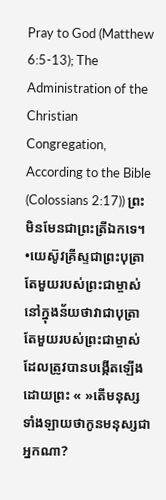Pray to God (Matthew 6:5-13); The Administration of the Christian Congregation, According to the Bible (Colossians 2:17)) ព្រះមិនមែនជាព្រះត្រីឯកទេ។
•យេស៊ូវគ្រីស្ទជាព្រះបុត្រាតែមួយរបស់ព្រះជាម្ចាស់នៅក្នុងន័យថាវាជាបុត្រាតែមួយរបស់ព្រះជាម្ចាស់ដែលត្រូវបានបង្កើតឡើងដោយព្រះ « »តើមនុស្សទាំងឡាយថាកូនមនុស្សជាអ្នកណា?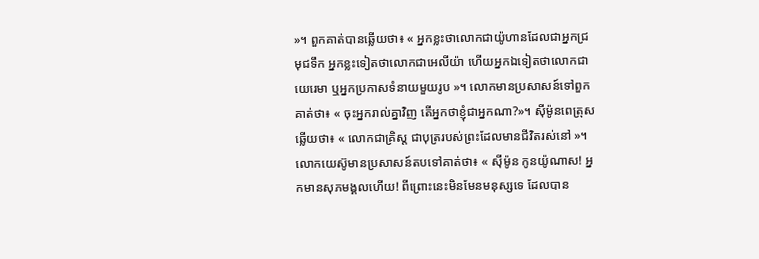»។ ពួកគាត់បានឆ្លើយថា៖ « អ្នកខ្លះថាលោកជាយ៉ូហានដែលជាអ្នកជ្រមុជទឹក អ្នកខ្លះទៀតថាលោកជាអេលីយ៉ា ហើយអ្នកឯទៀតថាលោកជាយេរេមា ឬអ្នកប្រកាសទំនាយមួយរូប »។ លោកមានប្រសាសន៍ទៅពួកគាត់ថា៖ « ចុះអ្នករាល់គ្នាវិញ តើអ្នកថាខ្ញុំជាអ្នកណា?»។ ស៊ីម៉ូនពេត្រុសឆ្លើយថា៖ « លោកជាគ្រិស្ដ ជាបុត្ររបស់ព្រះដែលមានជីវិតរស់នៅ »។ លោកយេស៊ូមានប្រសាសន៍តបទៅគាត់ថា៖ « ស៊ីម៉ូន កូនយ៉ូណាស! អ្នកមានសុភមង្គលហើយ! ពីព្រោះនេះមិនមែនមនុស្សទេ ដែលបាន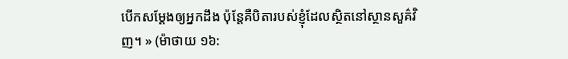បើកសម្ដែងឲ្យអ្នកដឹង ប៉ុន្តែគឺបិតារបស់ខ្ញុំដែលស្ថិតនៅស្ថានសួគ៌វិញ។ » (ម៉ាថាយ ១៦: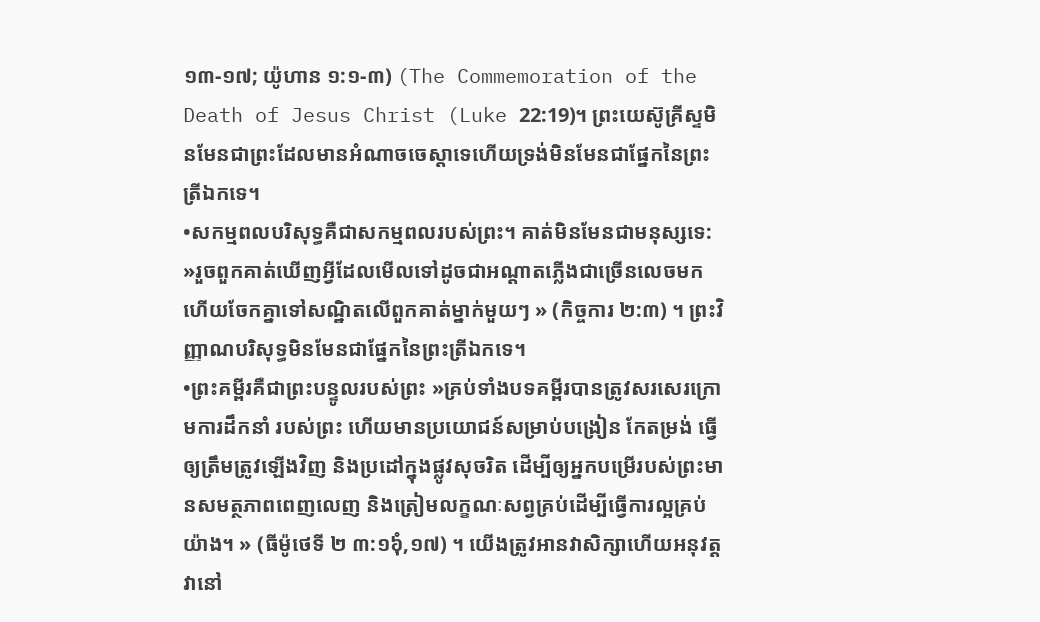១៣-១៧; យ៉ូហាន ១:១-៣) (The Commemoration of the Death of Jesus Christ (Luke 22:19)។ ព្រះយេស៊ូគ្រីស្ទមិនមែនជាព្រះដែលមានអំណាចចេស្តាទេហើយទ្រង់មិនមែនជាផ្នែកនៃព្រះត្រីឯកទេ។
•សកម្មពលបរិសុទ្ធគឺជាសកម្មពលរបស់ព្រះ។ គាត់មិនមែនជាមនុស្សទេ: »រួចពួកគាត់ឃើញអ្វីដែលមើលទៅដូចជាអណ្ដាតភ្លើងជាច្រើនលេចមក ហើយចែកគ្នាទៅសណ្ឋិតលើពួកគាត់ម្នាក់មួយៗ » (កិច្ចការ ២:៣) ។ ព្រះវិញ្ញាណបរិសុទ្ធមិនមែនជាផ្នែកនៃព្រះត្រីឯកទេ។
•ព្រះគម្ពីរគឺជាព្រះបន្ទូលរបស់ព្រះ »គ្រប់ទាំងបទគម្ពីរបានត្រូវសរសេរក្រោមការដឹកនាំ របស់ព្រះ ហើយមានប្រយោជន៍សម្រាប់បង្រៀន កែតម្រង់ ធ្វើឲ្យត្រឹមត្រូវឡើងវិញ និងប្រដៅក្នុងផ្លូវសុចរិត ដើម្បីឲ្យអ្នកបម្រើរបស់ព្រះមានសមត្ថភាពពេញលេញ និងត្រៀមលក្ខណៈសព្វគ្រប់ដើម្បីធ្វើការល្អគ្រប់យ៉ាង។ » (ធីម៉ូថេទី ២ ៣:១៦ុំ,១៧) ។ យើងត្រូវអានវាសិក្សាហើយអនុវត្តវានៅ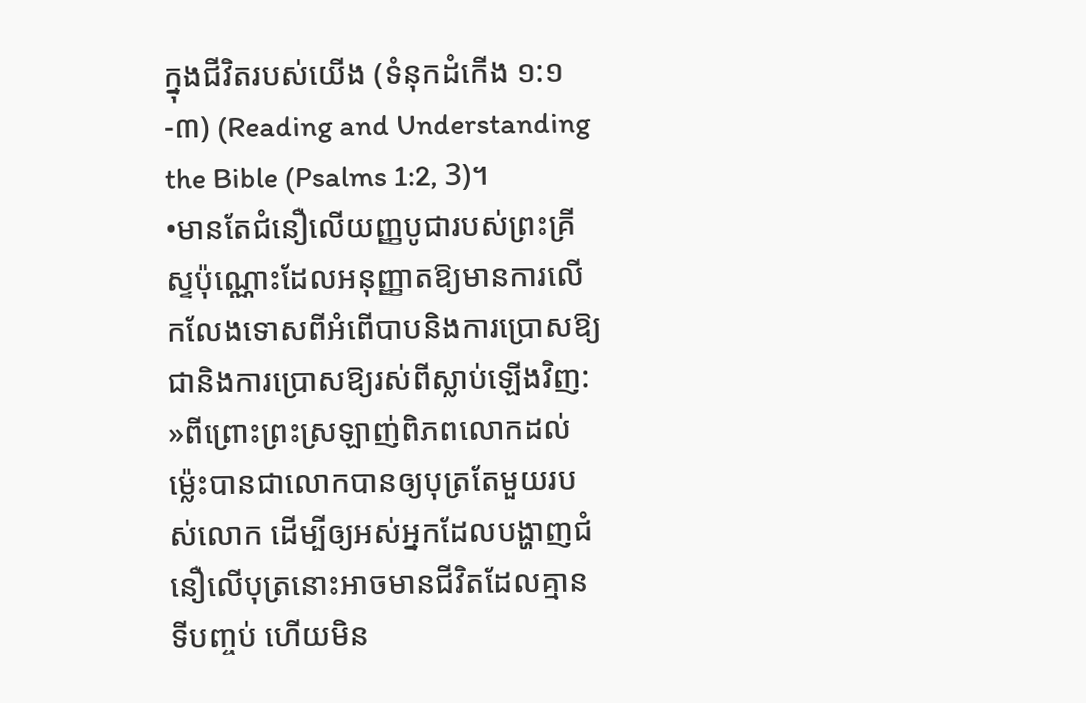ក្នុងជីវិតរបស់យើង (ទំនុកដំកើង ១:១-៣) (Reading and Understanding the Bible (Psalms 1:2, 3)។
•មានតែជំនឿលើយញ្ញបូជារបស់ព្រះគ្រីស្ទប៉ុណ្ណោះដែលអនុញ្ញាតឱ្យមានការលើកលែងទោសពីអំពើបាបនិងការប្រោសឱ្យជានិងការប្រោសឱ្យរស់ពីស្លាប់ឡើងវិញ: »ពីព្រោះព្រះស្រឡាញ់ពិភពលោកដល់ម៉្លេះបានជាលោកបានឲ្យបុត្រតែមួយរបស់លោក ដើម្បីឲ្យអស់អ្នកដែលបង្ហាញជំនឿលើបុត្រនោះអាចមានជីវិតដែលគ្មានទីបញ្ចប់ ហើយមិន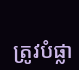ត្រូវបំផ្លា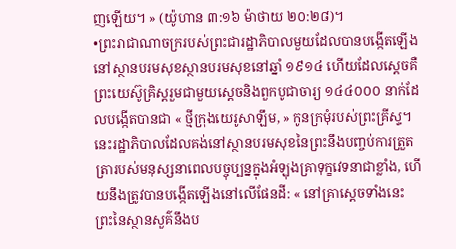ញឡើយ។ » (យ៉ូហាន ៣:១៦ ម៉ាថាយ ២០:២៨)។
•ព្រះរាជាណាចក្ររបស់ព្រះជារដ្ឋាភិបាលមួយដែលបានបង្កើតឡើងនៅស្ថានបរមសុខស្ថានបរមសុខនៅឆ្នាំ ១៩១៤ ហើយដែលស្តេចគឺព្រះយេស៊ូគ្រិស្ដរួមជាមួយស្ដេចនិងពួកបូជាចារ្យ ១៤៤០០០ នាក់ដែលបង្កើតបានជា « ថ្មីក្រុងយេរូសាឡឹម, » កូនក្រមុំរបស់ព្រះគ្រីស្ទ។ នេះរដ្ឋាភិបាលដែលគង់នៅស្ថានបរមសុខនៃព្រះនឹងបញ្ចប់ការត្រួតត្រារបស់មនុស្សនាពេលបច្ចុប្បន្នក្នុងអំឡុងគ្រាទុក្ខវេទនាជាខ្លាំង, ហើយនឹងត្រូវបានបង្កើតឡើងនៅលើផែនដី: « នៅគ្រាស្តេចទាំងនេះព្រះនៃស្ថានសួគ៌នឹងប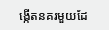ង្កើតនគរមួយដែ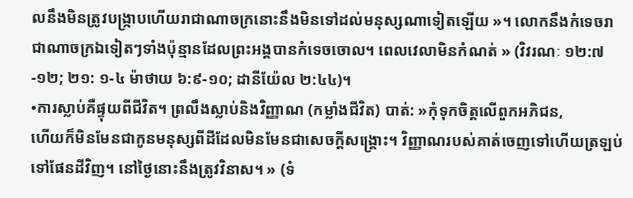លនឹងមិនត្រូវបង្ក្រាបហើយរាជាណាចក្រនោះនឹងមិនទៅដល់មនុស្សណាទៀតឡើយ »។ លោកនឹងកំទេចរាជាណាចក្រឯទៀតៗទាំងប៉ុន្មានដែលព្រះអង្គបានកំទេចចោល។ ពេលវេលាមិនកំណត់ » (វិវរណៈ ១២:៧-១២; ២១: ១-៤ ម៉ាថាយ ៦:៩-១០; ដានីយ៉ែល ២:៤៤)។
•ការស្លាប់គឺផ្ទុយពីជីវិត។ ព្រលឹងស្លាប់និងវិញ្ញាណ (កម្លាំងជីវិត) បាត់: »កុំទុកចិត្តលើពួកអភិជន,
ហើយក៏មិនមែនជាកូនមនុស្សពីដីដែលមិនមែនជាសេចក្តីសង្គ្រោះ។ វិញ្ញាណរបស់គាត់ចេញទៅហើយត្រឡប់ទៅផែនដីវិញ។ នៅថ្ងៃនោះនឹងត្រូវវិនាស។ » (ទំ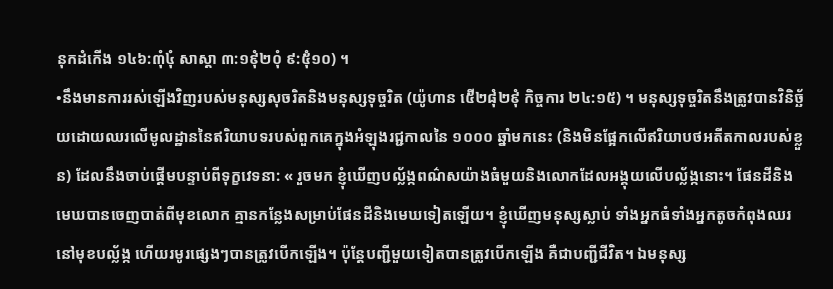នុកដំកើង ១៤៦:៣ុំ៤ុំ សាស្ដា ៣:១៩ុំ២០ុំ ៩:៥ុំ១០) ។
•នឹងមានការរស់ឡើងវិញរបស់មនុស្សសុចរិតនិងមនុស្សទុច្ចរិត (យ៉ូហាន ៥ើ២៨ុំ២៩ុំ កិច្ចការ ២៤:១៥) ។ មនុស្សទុច្ចរិតនឹងត្រូវបានវិនិច្ឆ័យដោយឈរលើមូលដ្ឋាននៃឥរិយាបទរបស់ពួកគេក្នុងអំឡុងរជ្ជកាលនៃ ១០០០ ឆ្នាំមកនេះ (និងមិនផ្អែកលើឥរិយាបថអតីតកាលរបស់ខ្លួន) ដែលនឹងចាប់ផ្តើមបន្ទាប់ពីទុក្ខវេទនា: « រួចមក ខ្ញុំឃើញបល្ល័ង្កពណ៌សយ៉ាងធំមួយនិងលោកដែលអង្គុយលើបល្ល័ង្កនោះ។ ផែនដីនិងមេឃបានចេញបាត់ពីមុខលោក គ្មានកន្លែងសម្រាប់ផែនដីនិងមេឃទៀតឡើយ។ ខ្ញុំឃើញមនុស្សស្លាប់ ទាំងអ្នកធំទាំងអ្នកតូចកំពុងឈរនៅមុខបល្ល័ង្ក ហើយរមូរផ្សេងៗបានត្រូវបើកឡើង។ ប៉ុន្តែបញ្ជីមួយទៀតបានត្រូវបើកឡើង គឺជាបញ្ជីជីវិត។ ឯមនុស្ស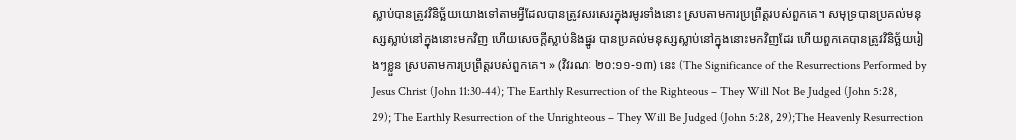ស្លាប់បានត្រូវវិនិច្ឆ័យយោងទៅតាមអ្វីដែលបានត្រូវសរសេរក្នុងរមូរទាំងនោះ ស្របតាមការប្រព្រឹត្តរបស់ពួកគេ។ សមុទ្របានប្រគល់មនុស្សស្លាប់នៅក្នុងនោះមកវិញ ហើយសេចក្ដីស្លាប់និងផ្នូរ បានប្រគល់មនុស្សស្លាប់នៅក្នុងនោះមកវិញដែរ ហើយពួកគេបានត្រូវវិនិច្ឆ័យរៀងៗខ្លួន ស្របតាមការប្រព្រឹត្តរបស់ពួកគេ។ » (វិវរណៈ ២០:១១-១៣) នេះ (The Significance of the Resurrections Performed by Jesus Christ (John 11:30-44); The Earthly Resurrection of the Righteous – They Will Not Be Judged (John 5:28, 29); The Earthly Resurrection of the Unrighteous – They Will Be Judged (John 5:28, 29);The Heavenly Resurrection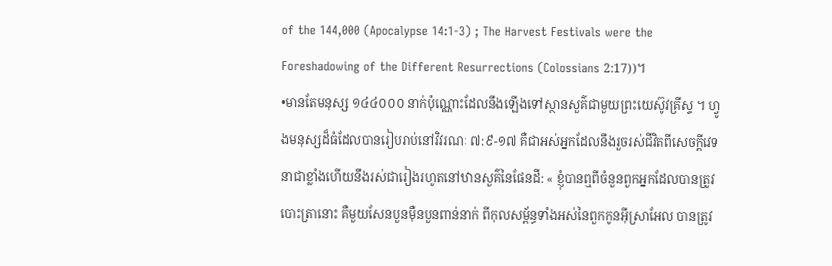of the 144,000 (Apocalypse 14:1-3) ; The Harvest Festivals were the Foreshadowing of the Different Resurrections (Colossians 2:17))។
•មានតែមនុស្ស ១៤៤០០០ នាក់ប៉ុណ្ណោះដែលនឹងឡើងទៅស្ថានសួគ៌ជាមួយព្រះយេស៊ូវគ្រីស្ទ ។ ហ្វូងមនុស្សដ៏ធំដែលបានរៀបរាប់នៅវិវរណៈ ៧:៩-១៧ គឺជាអស់អ្នកដែលនឹងរួចរស់ជីវិតពីសេចក្ដីវេទនាជាខ្លាំងហើយនឹងរស់ជារៀងរហូតនៅឋានសួគ៌នៃផែនដី: « ខ្ញុំបានឮពីចំនួនពួកអ្នកដែលបានត្រូវបោះត្រានោះ គឺមួយសែនបួនម៉ឺនបួនពាន់នាក់ ពីកុលសម្ព័ន្ធទាំងអស់នៃពួកកូនអ៊ីស្រាអែល បានត្រូវ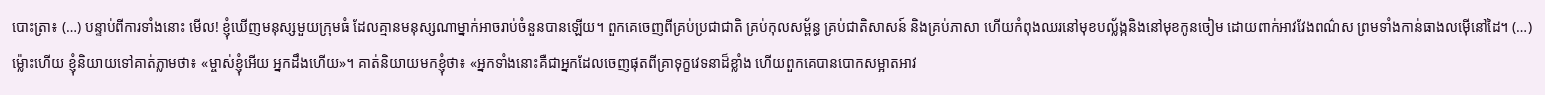បោះត្រា៖ (…) បន្ទាប់ពីការទាំងនោះ មើល! ខ្ញុំឃើញមនុស្សមួយក្រុមធំ ដែលគ្មានមនុស្សណាម្នាក់អាចរាប់ចំនួនបានឡើយ។ ពួកគេចេញពីគ្រប់ប្រជាជាតិ គ្រប់កុលសម្ព័ន្ធ គ្រប់ជាតិសាសន៍ និងគ្រប់ភាសា ហើយកំពុងឈរនៅមុខបល្ល័ង្កនិងនៅមុខកូនចៀម ដោយពាក់អាវវែងពណ៌ស ព្រមទាំងកាន់ធាងលម៉ើនៅដៃ។ (…) ម៉្លោះហើយ ខ្ញុំនិយាយទៅគាត់ភ្លាមថា៖ «ម្ចាស់ខ្ញុំអើយ អ្នកដឹងហើយ»។ គាត់និយាយមកខ្ញុំថា៖ «អ្នកទាំងនោះគឺជាអ្នកដែលចេញផុតពីគ្រាទុក្ខវេទនាដ៏ខ្លាំង ហើយពួកគេបានបោកសម្អាតអាវ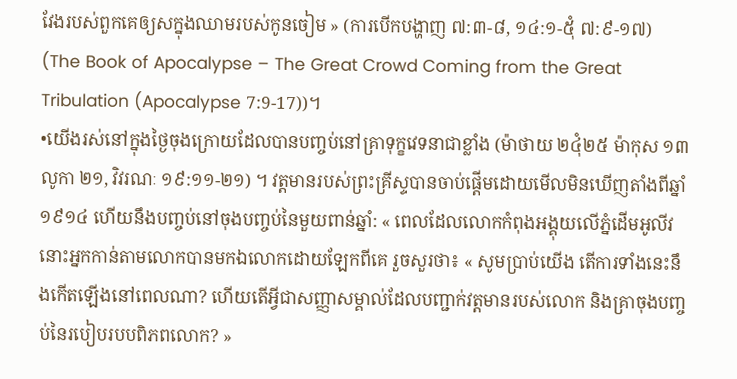វែងរបស់ពួកគេឲ្យសក្នុងឈាមរបស់កូនចៀម » (ការបើកបង្ហាញ ៧:៣-៨, ១៤:១-៥ុំ ៧:៩-១៧) (The Book of Apocalypse – The Great Crowd Coming from the Great Tribulation (Apocalypse 7:9-17))។
•យើងរស់នៅក្នុងថ្ងៃចុងក្រោយដែលបានបញ្ចប់នៅគ្រាទុក្ខវេទនាជាខ្លាំង (ម៉ាថាយ ២៤ុំ២៥ ម៉ាកុស ១៣ លូកា ២១, វិវរណៈ ១៩:១១-២១) ។ វត្ដមានរបស់ព្រះគ្រីស្ទបានចាប់ផ្ដើមដោយមើលមិនឃើញតាំងពីឆ្នាំ ១៩១៤ ហើយនឹងបញ្ចប់នៅចុងបញ្ចប់នៃមួយពាន់ឆ្នាំ: « ពេលដែលលោកកំពុងអង្គុយលើភ្នំដើមអូលីវ នោះអ្នកកាន់តាមលោកបានមកឯលោកដោយឡែកពីគេ រួចសួរថា៖ « សូមប្រាប់យើង តើការទាំងនេះនឹងកើតឡើងនៅពេលណា? ហើយតើអ្វីជាសញ្ញាសម្គាល់ដែលបញ្ជាក់វត្តមានរបស់លោក និងគ្រាចុងបញ្ចប់នៃរបៀបរបបពិភពលោក? »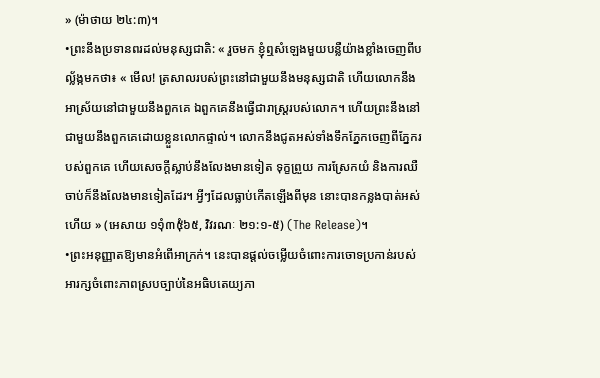» (ម៉ាថាយ ២៤:៣)។
•ព្រះនឹងប្រទានពរដល់មនុស្សជាតិ: « រួចមក ខ្ញុំឮសំឡេងមួយបន្លឺយ៉ាងខ្លាំងចេញពីបល្ល័ង្កមកថា៖ « មើល! ត្រសាលរបស់ព្រះនៅជាមួយនឹងមនុស្សជាតិ ហើយលោកនឹងអាស្រ័យនៅជាមួយនឹងពួកគេ ឯពួកគេនឹងធ្វើជារាស្ដ្ររបស់លោក។ ហើយព្រះនឹងនៅជាមួយនឹងពួកគេដោយខ្លួនលោកផ្ទាល់។ លោកនឹងជូតអស់ទាំងទឹកភ្នែកចេញពីភ្នែករបស់ពួកគេ ហើយសេចក្ដីស្លាប់នឹងលែងមានទៀត ទុក្ខព្រួយ ការស្រែកយំ និងការឈឺចាប់ក៏នឹងលែងមានទៀតដែរ។ អ្វីៗដែលធ្លាប់កើតឡើងពីមុន នោះបានកន្លងបាត់អស់ហើយ » (អេសាយ ១១ុំ៣៥ុំ៦៥, វិវរណៈ ២១:១-៥) (The Release)។
•ព្រះអនុញ្ញាតឱ្យមានអំពើអាក្រក់។ នេះបានផ្ដល់ចម្លើយចំពោះការចោទប្រកាន់របស់អារក្សចំពោះភាពស្របច្បាប់នៃអធិបតេយ្យភា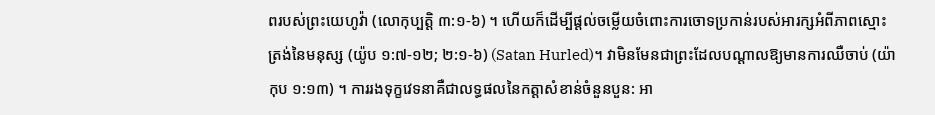ពរបស់ព្រះយេហូវ៉ា (លោកុប្បត្ដិ ៣:១-៦) ។ ហើយក៏ដើម្បីផ្តល់ចម្លើយចំពោះការចោទប្រកាន់របស់អារក្សអំពីភាពស្មោះត្រង់នៃមនុស្ស (យ៉ូប ១:៧-១២; ២:១-៦) (Satan Hurled)។ វាមិនមែនជាព្រះដែលបណ្តាលឱ្យមានការឈឺចាប់ (យ៉ាកុប ១:១៣) ។ ការរងទុក្ខវេទនាគឺជាលទ្ធផលនៃកត្ដាសំខាន់ចំនួនបួន: អា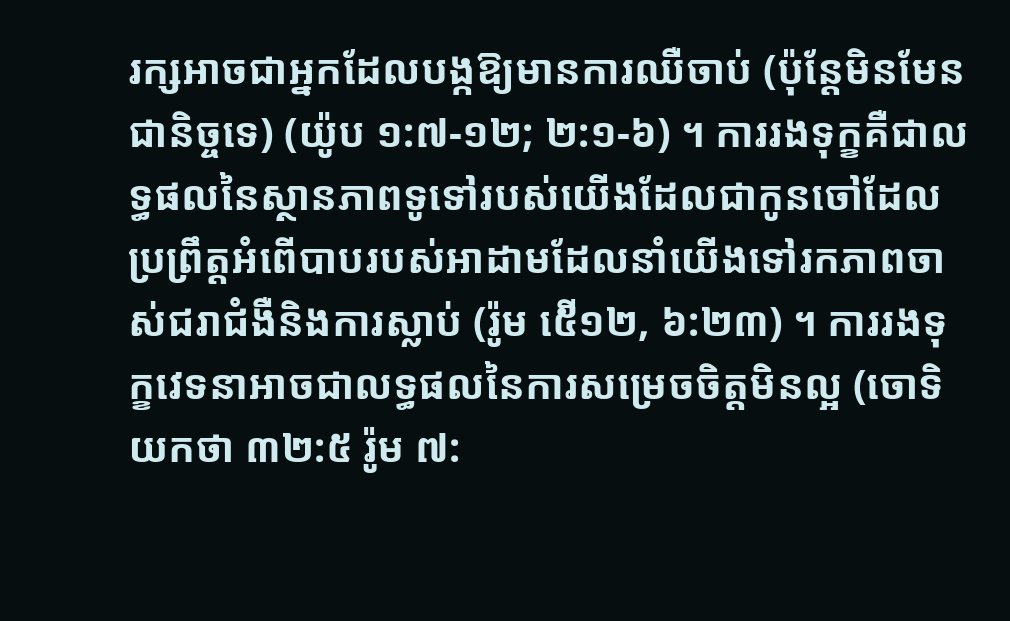រក្សអាចជាអ្នកដែលបង្កឱ្យមានការឈឺចាប់ (ប៉ុន្តែមិនមែនជានិច្ចទេ) (យ៉ូប ១:៧-១២; ២:១-៦) ។ ការរងទុក្ខគឺជាលទ្ធផលនៃស្ថានភាពទូទៅរបស់យើងដែលជាកូនចៅដែលប្រព្រឹត្ដអំពើបាបរបស់អាដាមដែលនាំយើងទៅរកភាពចាស់ជរាជំងឺនិងការស្លាប់ (រ៉ូម ៥ើ១២, ៦:២៣) ។ ការរងទុក្ខវេទនាអាចជាលទ្ធផលនៃការសម្រេចចិត្តមិនល្អ (ចោទិយកថា ៣២:៥ រ៉ូម ៧: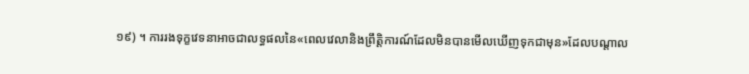១៩) ។ ការរងទុក្ខវេទនាអាចជាលទ្ធផលនៃ«ពេលវេលានិងព្រឹត្ដិការណ៍ដែលមិនបានមើលឃើញទុកជាមុន»ដែលបណ្ដាល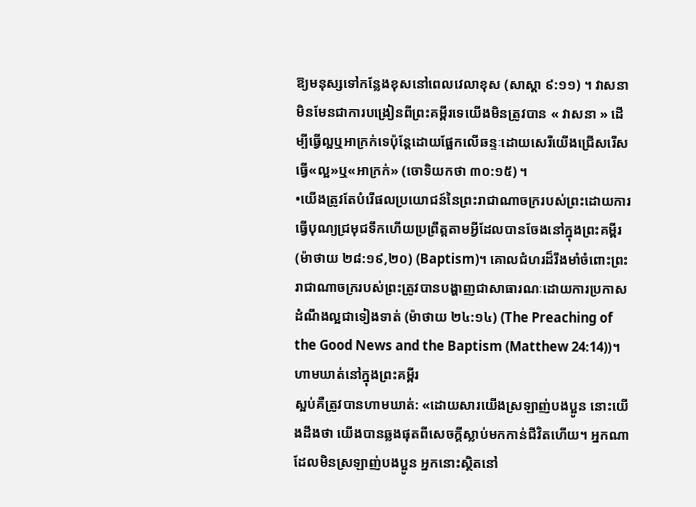ឱ្យមនុស្សទៅកន្លែងខុសនៅពេលវេលាខុស (សាស្ដា ៩:១១) ។ វាសនាមិនមែនជាការបង្រៀនពីព្រះគម្ពីរទេយើងមិនត្រូវបាន « វាសនា » ដើម្បីធ្វើល្អឬអាក្រក់ទេប៉ុន្តែដោយផ្អែកលើឆន្ទៈដោយសេរីយើងជ្រើសរើសធ្វើ«ល្អ»ឬ«អាក្រក់» (ចោទិយកថា ៣០:១៥) ។
•យើងត្រូវតែបំរើផលប្រយោជន៍នៃព្រះរាជាណាចក្ររបស់ព្រះដោយការធ្វើបុណ្យជ្រមុជទឹកហើយប្រព្រឹត្តតាមអ្វីដែលបានចែងនៅក្នុងព្រះគម្ពីរ (ម៉ាថាយ ២៨:១៩,២០) (Baptism)។ គោលជំហរដ៏រឹងមាំចំពោះព្រះរាជាណាចក្ររបស់ព្រះត្រូវបានបង្ហាញជាសាធារណៈដោយការប្រកាសដំណឹងល្អជាទៀងទាត់ (ម៉ាថាយ ២៤:១៤) (The Preaching of the Good News and the Baptism (Matthew 24:14))។
ហាមឃាត់នៅក្នុងព្រះគម្ពីរ
ស្អប់គឺត្រូវបានហាមឃាត់: «ដោយសារយើងស្រឡាញ់បងប្អូន នោះយើងដឹងថា យើងបានឆ្លងផុតពីសេចក្ដីស្លាប់មកកាន់ជីវិតហើយ។ អ្នកណាដែលមិនស្រឡាញ់បងប្អូន អ្នកនោះស្ថិតនៅ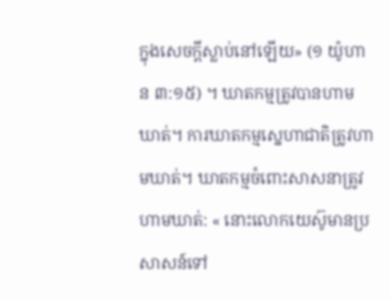ក្នុងសេចក្ដីស្លាប់នៅឡើយ» (១ យ៉ូហាន ៣:១៥) ។ ឃាតកម្មត្រូវបានហាមឃាត់។ ការឃាតកម្មស្នេហាជាតិត្រូវហាមឃាត់។ ឃាតកម្មចំពោះសាសនាត្រូវហាមឃាត់: « នោះលោកយេស៊ូមានប្រសាសន៍ទៅ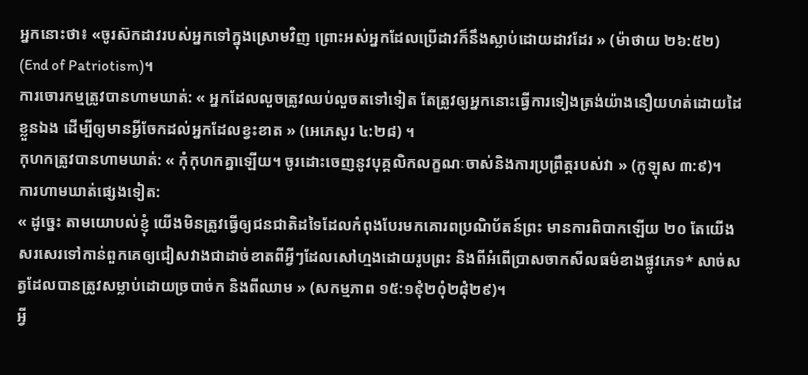អ្នកនោះថា៖ «ចូរស៊កដាវរបស់អ្នកទៅក្នុងស្រោមវិញ ព្រោះអស់អ្នកដែលប្រើដាវក៏នឹងស្លាប់ដោយដាវដែរ » (ម៉ាថាយ ២៦:៥២) (End of Patriotism)។
ការចោរកម្មត្រូវបានហាមឃាត់: « អ្នកដែលលួចត្រូវឈប់លួចតទៅទៀត តែត្រូវឲ្យអ្នកនោះធ្វើការទៀងត្រង់យ៉ាងនឿយហត់ដោយដៃខ្លួនឯង ដើម្បីឲ្យមានអ្វីចែកដល់អ្នកដែលខ្វះខាត » (អេភេសូរ ៤:២៨) ។
កុហកត្រូវបានហាមឃាត់: « កុំកុហកគ្នាឡើយ។ ចូរដោះចេញនូវបុគ្គលិកលក្ខណៈចាស់និងការប្រព្រឹត្តរបស់វា » (កូឡុស ៣:៩)។
ការហាមឃាត់ផ្សេងទៀត:
« ដូច្នេះ តាមយោបល់ខ្ញុំ យើងមិនត្រូវធ្វើឲ្យជនជាតិដទៃដែលកំពុងបែរមកគោរពប្រណិប័តន៍ព្រះ មានការពិបាកឡើយ ២០ តែយើងសរសេរទៅកាន់ពួកគេឲ្យជៀសវាងជាដាច់ខាតពីអ្វីៗដែលសៅហ្មងដោយរូបព្រះ និងពីអំពើប្រាសចាកសីលធម៌ខាងផ្លូវភេទ* សាច់សត្វដែលបានត្រូវសម្លាប់ដោយច្របាច់ក និងពីឈាម » (សកម្មភាព ១៥:១៩ុំ២០ុំ២៨ុំ២៩)។
អ្វី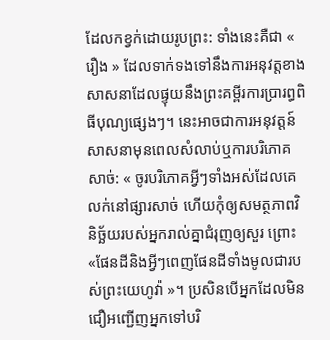ដែលកខ្វក់ដោយរូបព្រះ: ទាំងនេះគឺជា « រឿង » ដែលទាក់ទងទៅនឹងការអនុវត្តខាងសាសនាដែលផ្ទុយនឹងព្រះគម្ពីរការប្រារព្ធពិធីបុណ្យផ្សេងៗ។ នេះអាចជាការអនុវត្តន៍សាសនាមុនពេលសំលាប់ឬការបរិភោគសាច់: « ចូរបរិភោគអ្វីៗទាំងអស់ដែលគេលក់នៅផ្សារសាច់ ហើយកុំឲ្យសមត្ថភាពវិនិច្ឆ័យរបស់អ្នករាល់គ្នាជំរុញឲ្យសួរ ព្រោះ«ផែនដីនិងអ្វីៗពេញផែនដីទាំងមូលជារបស់ព្រះយេហូវ៉ា »។ ប្រសិនបើអ្នកដែលមិនជឿអញ្ជើញអ្នកទៅបរិ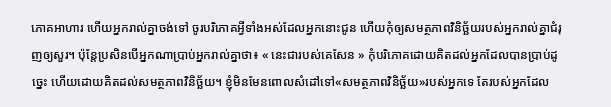ភោគអាហារ ហើយអ្នករាល់គ្នាចង់ទៅ ចូរបរិភោគអ្វីទាំងអស់ដែលអ្នកនោះជូន ហើយកុំឲ្យសមត្ថភាពវិនិច្ឆ័យរបស់អ្នករាល់គ្នាជំរុញឲ្យសួរ។ ប៉ុន្តែប្រសិនបើអ្នកណាប្រាប់អ្នករាល់គ្នាថា៖ « នេះជារបស់គេសែន » កុំបរិភោគដោយគិតដល់អ្នកដែលបានប្រាប់ដូច្នេះ ហើយដោយគិតដល់សមត្ថភាពវិនិច្ឆ័យ។ ខ្ញុំមិនមែនពោលសំដៅទៅ«សមត្ថភាពវិនិច្ឆ័យ»របស់អ្នកទេ តែរបស់អ្នកដែល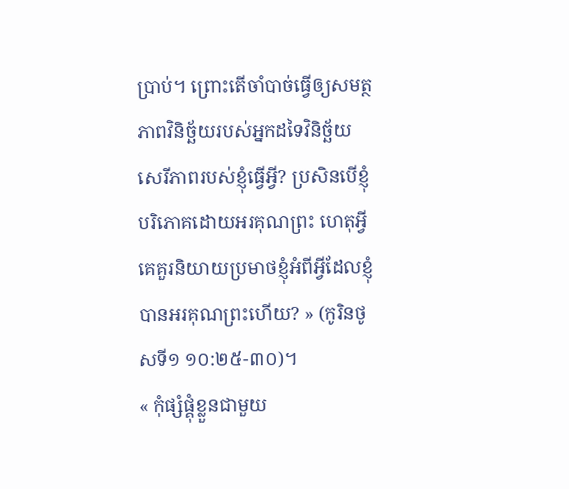ប្រាប់។ ព្រោះតើចាំបាច់ធ្វើឲ្យសមត្ថភាពវិនិច្ឆ័យរបស់អ្នកដទៃវិនិច្ឆ័យសេរីភាពរបស់ខ្ញុំធ្វើអ្វី? ប្រសិនបើខ្ញុំបរិភោគដោយអរគុណព្រះ ហេតុអ្វីគេគួរនិយាយប្រមាថខ្ញុំអំពីអ្វីដែលខ្ញុំបានអរគុណព្រះហើយ? » (កូរិនថូសទី១ ១០:២៥-៣០)។
« កុំផ្សំផ្គុំខ្លួនជាមួយ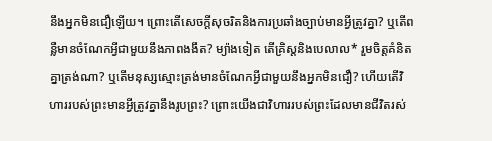នឹងអ្នកមិនជឿឡើយ។ ព្រោះតើសេចក្ដីសុចរិតនិងការប្រឆាំងច្បាប់មានអ្វីត្រូវគ្នា? ឬតើពន្លឺមានចំណែកអ្វីជាមួយនឹងភាពងងឹត? ម្យ៉ាងទៀត តើគ្រិស្ដនិងបេលាល* រួមចិត្តគំនិតគ្នាត្រង់ណា? ឬតើមនុស្សស្មោះត្រង់មានចំណែកអ្វីជាមួយនឹងអ្នកមិនជឿ? ហើយតើវិហាររបស់ព្រះមានអ្វីត្រូវគ្នានឹងរូបព្រះ? ព្រោះយើងជាវិហាររបស់ព្រះដែលមានជីវិតរស់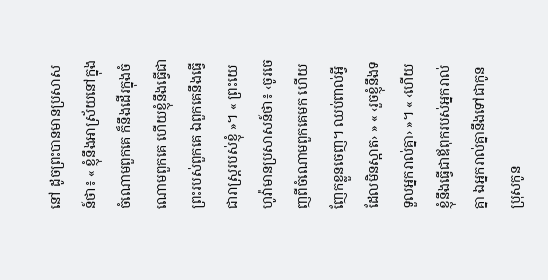នៅ ដូចព្រះបានមានប្រសាសន៍ថា៖ « ខ្ញុំនឹងអាស្រ័យនៅក្នុងចំណោមពួកគេ ក៏នឹងដើរក្នុងចំណោមពួកគេ ហើយខ្ញុំនឹងធ្វើជាព្រះរបស់ពួកគេ ឯពួកគេនឹងធ្វើជារាស្ដ្ររបស់ខ្ញុំ »។ « ព្រះយេហូវ៉ាមានប្រសាសន៍ថា៖ ‹ចូរចេញពីចំណោមពួកគេមក ហើយញែកខ្លួនចេញ។ ឈប់ពាល់អ្វីដែលមិនស្អាត› » « ‹រួចខ្ញុំនឹងទទួលអ្នករាល់គ្នា› »។ « ‹ហើយខ្ញុំនឹងធ្វើជាឪពុករបស់អ្នករាល់គ្នា ឯអ្នករាល់គ្នានឹងទៅជាកូនប្រុសកូន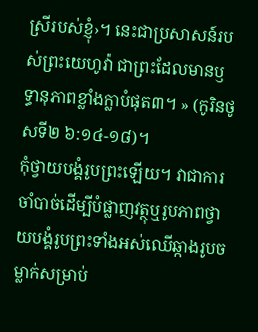ស្រីរបស់ខ្ញុំ›។ នេះជាប្រសាសន៍របស់ព្រះយេហូវ៉ា ជាព្រះដែលមានឫទ្ធានុភាពខ្លាំងក្លាបំផុត៣។ » (កូរិនថូសទី២ ៦:១៤-១៨)។
កុំថ្វាយបង្គំរូបព្រះឡើយ។ វាជាការចាំបាច់ដើម្បីបំផ្លាញវត្ថុឬរូបភាពថ្វាយបង្គំរូបព្រះទាំងអស់ឈើឆ្កាងរូបចម្លាក់សម្រាប់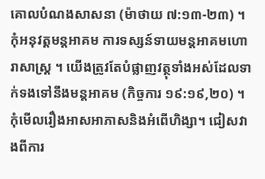គោលបំណងសាសនា (ម៉ាថាយ ៧:១៣-២៣) ។ កុំអនុវត្តមន្តអាគម ការទស្សន៍ទាយមន្តអាគមហោរាសាស្រ្ត ។ យើងត្រូវតែបំផ្លាញវត្ថុទាំងអស់ដែលទាក់ទងទៅនឹងមន្តអាគម (កិច្ចការ ១៩:១៩,២០) ។
កុំមើលរឿងអាសអាភាសនិងអំពើហិង្សា។ ជៀសវាងពីការ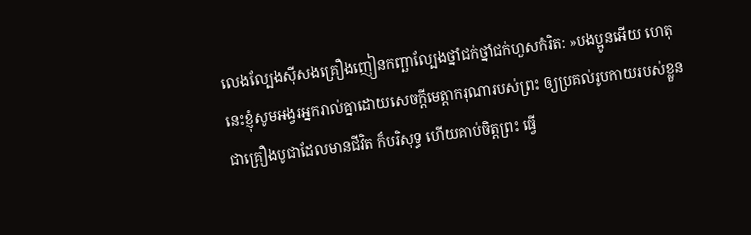លេងល្បែងស៊ីសងគ្រឿងញៀនកញ្ឆាល្បែងថ្នាំជក់ថ្នាំជក់ហួសកំរិត: »បងប្អូនអើយ ហេតុនេះខ្ញុំសូមអង្វរអ្នករាល់គ្នាដោយសេចក្ដីមេត្តាករុណារបស់ព្រះ ឲ្យប្រគល់រូបកាយរបស់ខ្លួនជាគ្រឿងបូជាដែលមានជីវិត ក៏បរិសុទ្ធ ហើយគាប់ចិត្តព្រះ ធ្វើ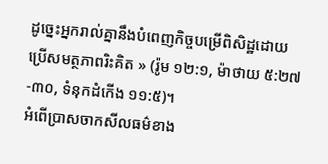ដូច្នេះអ្នករាល់គ្នានឹងបំពេញកិច្ចបម្រើពិសិដ្ឋដោយប្រើសមត្ថភាពរិះគិត » (រ៉ូម ១២:១, ម៉ាថាយ ៥:២៧-៣០, ទំនុកដំកើង ១១:៥)។
អំពើប្រាសចាកសីលធម៌ខាង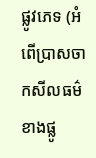ផ្លូវភេទ (អំពើប្រាសចាកសីលធម៌ខាងផ្លូ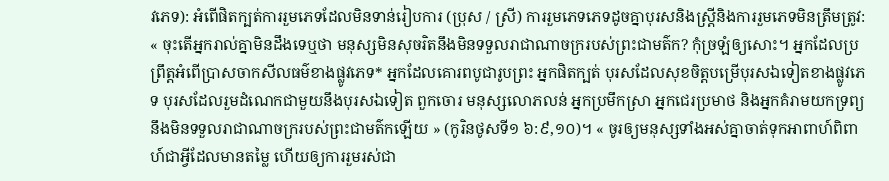វភេទ): អំពើផិតក្បត់ការរួមភេទដែលមិនទាន់រៀបការ (ប្រុស / ស្រី) ការរួមភេទភេទដូចគ្នាបុរសនិងស្ត្រីនិងការរួមភេទមិនត្រឹមត្រូវ: « ចុះតើអ្នករាល់គ្នាមិនដឹងទេឬថា មនុស្សមិនសុចរិតនឹងមិនទទួលរាជាណាចក្ររបស់ព្រះជាមត៌ក? កុំច្រឡំឲ្យសោះ។ អ្នកដែលប្រព្រឹត្តអំពើប្រាសចាកសីលធម៌ខាងផ្លូវភេទ* អ្នកដែលគោរពបូជារូបព្រះ អ្នកផិតក្បត់ បុរសដែលសុខចិត្តបម្រើបុរសឯទៀតខាងផ្លូវភេទ បុរសដែលរួមដំណេកជាមួយនឹងបុរសឯទៀត ពួកចោរ មនុស្សលោភលន់ អ្នកប្រមឹកស្រា អ្នកជេរប្រមាថ និងអ្នកគំរាមយកទ្រព្យ នឹងមិនទទួលរាជាណាចក្ររបស់ព្រះជាមត៌កឡើយ » (កូរិនថូសទី១ ៦:៩,១០)។ « ចូរឲ្យមនុស្សទាំងអស់គ្នាចាត់ទុកអាពាហ៍ពិពាហ៍ជាអ្វីដែលមានតម្លៃ ហើយឲ្យការរួមរស់ជា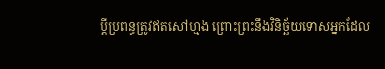ប្ដីប្រពន្ធត្រូវឥតសៅហ្មង ព្រោះព្រះនឹងវិនិច្ឆ័យទោសអ្នកដែល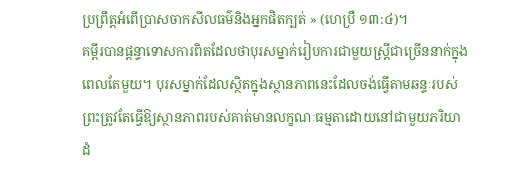ប្រព្រឹត្តអំពើប្រាសចាកសីលធម៌និងអ្នកផិតក្បត់ » (ហេប្រឺ ១៣:៤)។
គម្ពីរបានផ្ដន្ទាទោសការពិតដែលថាបុរសម្នាក់រៀបការជាមួយស្ដ្រីជាច្រើននាក់ក្នុងពេលតែមួយ។ បុរសម្នាក់ដែលស្ថិតក្នុងស្ថានភាពនេះដែលចង់ធ្វើតាមឆន្ទៈរបស់ព្រះត្រូវតែធ្វើឱ្យស្ថានភាពរបស់គាត់មានលក្ខណៈធម្មតាដោយនៅជាមួយភរិយាដំ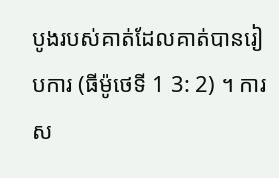បូងរបស់គាត់ដែលគាត់បានរៀបការ (ធីម៉ូថេទី 1 3: 2) ។ ការស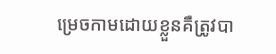ម្រេចកាមដោយខ្លួនគឺត្រូវបា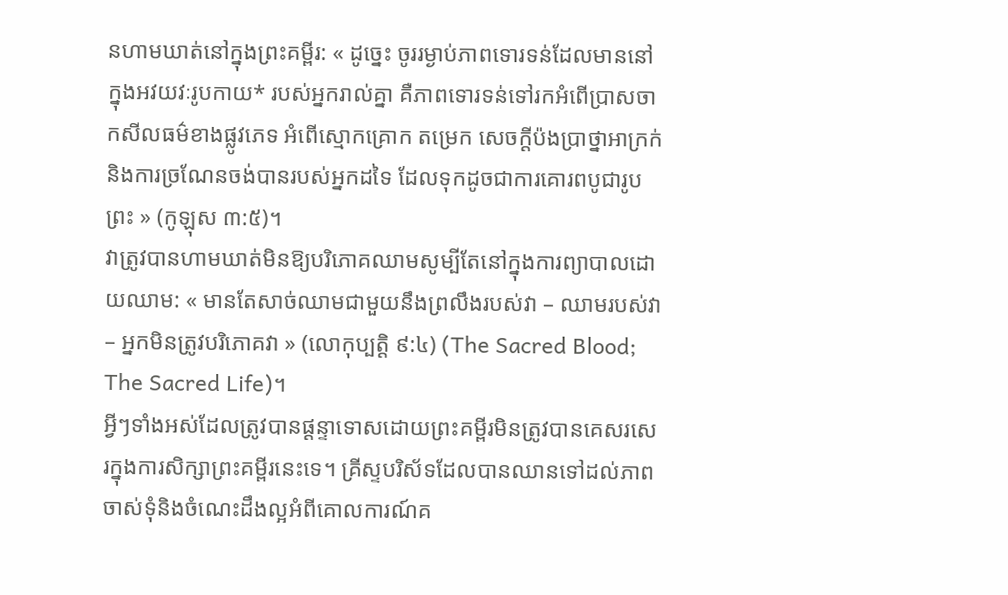នហាមឃាត់នៅក្នុងព្រះគម្ពីរ: « ដូច្នេះ ចូររម្ងាប់ភាពទោរទន់ដែលមាននៅក្នុងអវយវៈរូបកាយ* របស់អ្នករាល់គ្នា គឺភាពទោរទន់ទៅរកអំពើប្រាសចាកសីលធម៌ខាងផ្លូវភេទ អំពើស្មោកគ្រោក តម្រេក សេចក្ដីប៉ងប្រាថ្នាអាក្រក់ និងការច្រណែនចង់បានរបស់អ្នកដទៃ ដែលទុកដូចជាការគោរពបូជារូបព្រះ » (កូឡុស ៣:៥)។
វាត្រូវបានហាមឃាត់មិនឱ្យបរិភោគឈាមសូម្បីតែនៅក្នុងការព្យាបាលដោយឈាម: « មានតែសាច់ឈាមជាមួយនឹងព្រលឹងរបស់វា – ឈាមរបស់វា – អ្នកមិនត្រូវបរិភោគវា » (លោកុប្បត្ដិ ៩:៤) (The Sacred Blood; The Sacred Life)។
អ្វីៗទាំងអស់ដែលត្រូវបានផ្ដន្ទាទោសដោយព្រះគម្ពីរមិនត្រូវបានគេសរសេរក្នុងការសិក្សាព្រះគម្ពីរនេះទេ។ គ្រីស្ទបរិស័ទដែលបានឈានទៅដល់ភាពចាស់ទុំនិងចំណេះដឹងល្អអំពីគោលការណ៍គ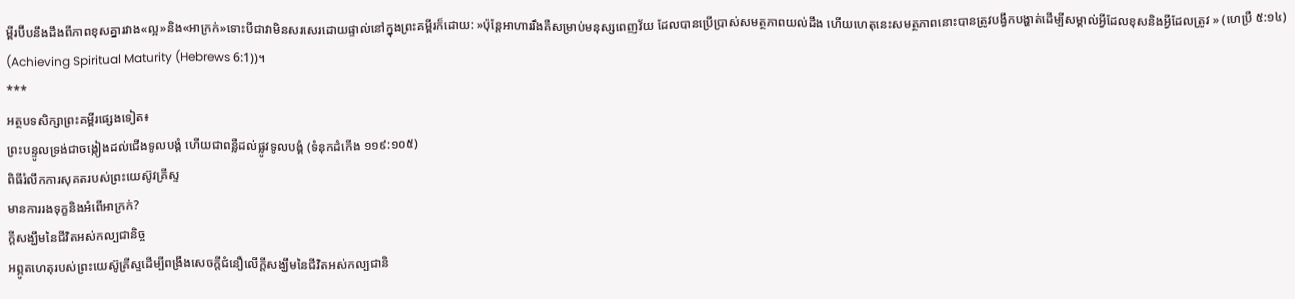ម្ពីរប៊ីបនឹងដឹងពីភាពខុសគ្នារវាង«ល្អ»និង«អាក្រក់»ទោះបីជាវាមិនសរសេរដោយផ្ទាល់នៅក្នុងព្រះគម្ពីរក៏ដោយ: »ប៉ុន្តែអាហាររឹងគឺសម្រាប់មនុស្សពេញវ័យ ដែលបានប្រើប្រាស់សមត្ថភាពយល់ដឹង ហើយហេតុនេះសមត្ថភាពនោះបានត្រូវបង្វឹកបង្ហាត់ដើម្បីសម្គាល់អ្វីដែលខុសនិងអ្វីដែលត្រូវ » (ហេប្រឺ ៥:១៤) (Achieving Spiritual Maturity (Hebrews 6:1))។
***
អត្ថបទសិក្សាព្រះគម្ពីរផ្សេងទៀត៖
ព្រះបន្ទូលទ្រង់ជាចង្កៀងដល់ជើងទូលបង្គំ ហើយជាពន្លឺដល់ផ្លូវទូលបង្គំ (ទំនុកដំកើង ១១៩:១០៥)
ពិធីរំលឹកការសុគតរបស់ព្រះយេស៊ូវគ្រីស្ទ
មានការរងទុក្ខនិងអំពើអាក្រក់?
ក្តីសង្ឃឹមនៃជីវិតអស់កល្បជានិច្ច
អព្ភូតហេតុរបស់ព្រះយេស៊ូគ្រីស្ទដើម្បីពង្រឹងសេចក្តីជំនឿលើក្តីសង្ឃឹមនៃជីវិតអស់កល្បជានិ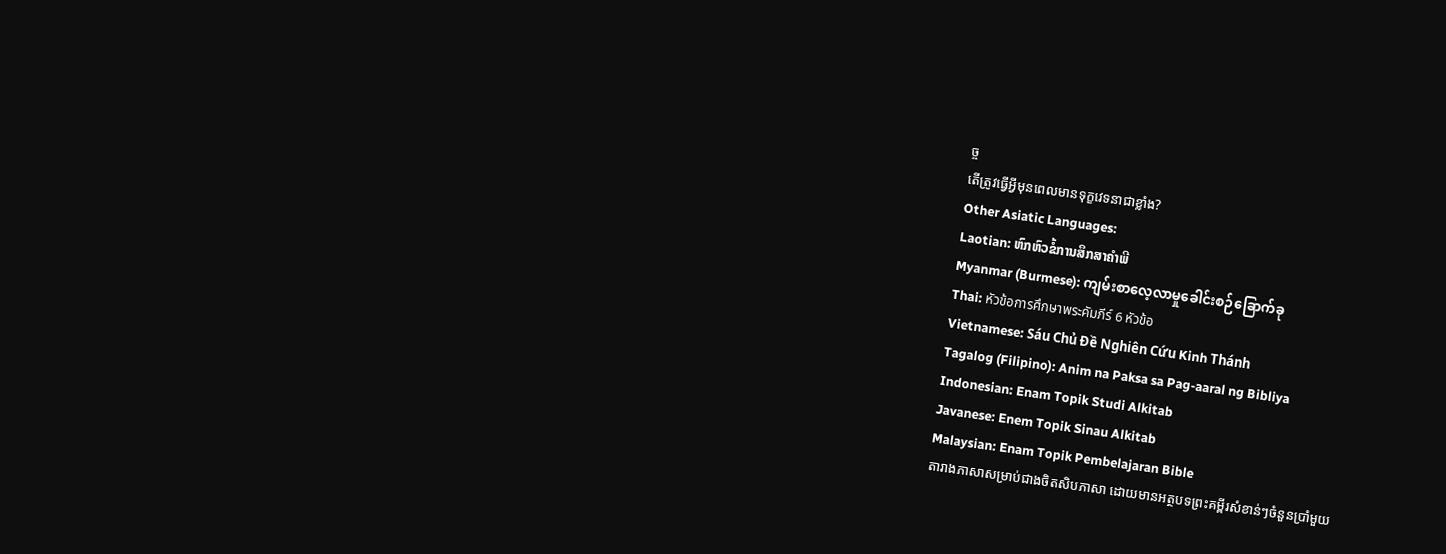ច្ច
តើត្រូវធ្វើអ្វីមុនពេលមានទុក្ខវេទនាជាខ្លាំង?
Other Asiatic Languages:
Laotian: ຫົກຫົວຂໍ້ການສຶກສາຄໍາພີ
Myanmar (Burmese): ကျမ်းစာလေ့လာမှုခေါင်းစဉ်ခြောက်ခု
Thai: หัวข้อการศึกษาพระคัมภีร์ 6 หัวข้อ
Vietnamese: Sáu Chủ Đề Nghiên Cứu Kinh Thánh
Tagalog (Filipino): Anim na Paksa sa Pag-aaral ng Bibliya
Indonesian: Enam Topik Studi Alkitab
Javanese: Enem Topik Sinau Alkitab
Malaysian: Enam Topik Pembelajaran Bible
តារាងភាសាសម្រាប់ជាងចិតសិបភាសា ដោយមានអត្ថបទព្រះគម្ពីរសំខាន់ៗចំនួនប្រាំមួយ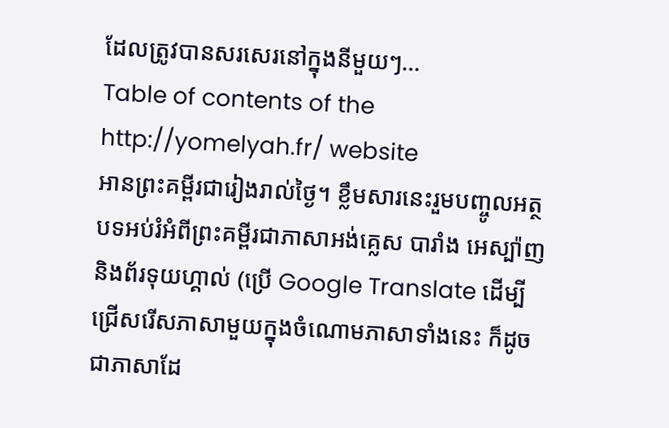ដែលត្រូវបានសរសេរនៅក្នុងនីមួយៗ…
Table of contents of the http://yomelyah.fr/ website
អានព្រះគម្ពីរជារៀងរាល់ថ្ងៃ។ ខ្លឹមសារនេះរួមបញ្ចូលអត្ថបទអប់រំអំពីព្រះគម្ពីរជាភាសាអង់គ្លេស បារាំង អេស្ប៉ាញ និងព័រទុយហ្គាល់ (ប្រើ Google Translate ដើម្បីជ្រើសរើសភាសាមួយក្នុងចំណោមភាសាទាំងនេះ ក៏ដូចជាភាសាដែ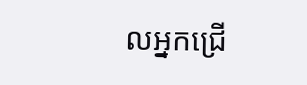លអ្នកជ្រើ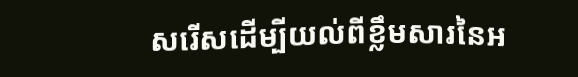សរើសដើម្បីយល់ពីខ្លឹមសារនៃអ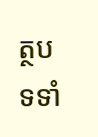ត្ថបទទាំ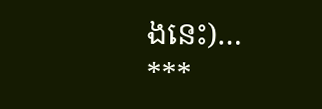ងនេះ)…
***